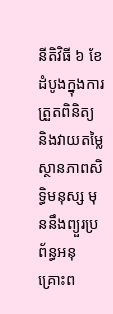នីតិវិធី ៦ ខែ ដំបូងក្នុងការត្រួតពិនិត្យ និងវាយតម្លៃស្ថានភាពសិទ្ធិមនុស្ស មុននឹងព្យួរប្រព័ន្ធអនុគ្រោះព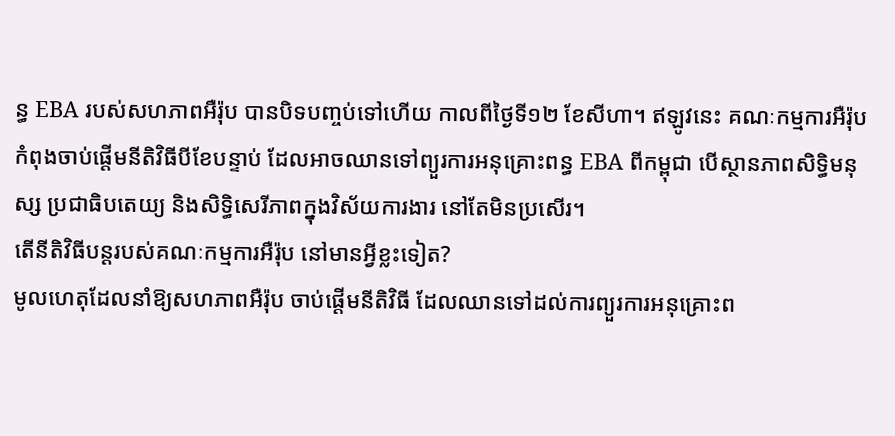ន្ធ EBA របស់សហភាពអឺរ៉ុប បានបិទបញ្ចប់ទៅហើយ កាលពីថ្ងៃទី១២ ខែសីហា។ ឥឡូវនេះ គណៈកម្មការអឺរ៉ុប កំពុងចាប់ផ្ដើមនីតិវិធីបីខែបន្ទាប់ ដែលអាចឈានទៅព្យួរការអនុគ្រោះពន្ធ EBA ពីកម្ពុជា បើស្ថានភាពសិទ្ធិមនុស្ស ប្រជាធិបតេយ្យ និងសិទ្ធិសេរីភាពក្នុងវិស័យការងារ នៅតែមិនប្រសើរ។
តើនីតិវិធីបន្តរបស់គណៈកម្មការអឺរ៉ុប នៅមានអ្វីខ្លះទៀត?
មូលហេតុដែលនាំឱ្យសហភាពអឺរ៉ុប ចាប់ផ្ដើមនីតិវិធី ដែលឈានទៅដល់ការព្យួរការអនុគ្រោះព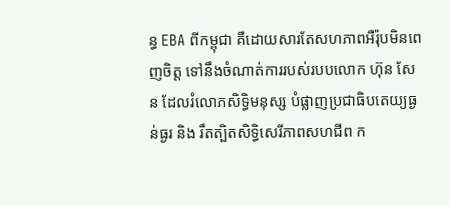ន្ធ EBA ពីកម្ពុជា គឺដោយសារតែសហភាពអឺរ៉ុបមិនពេញចិត្ត ទៅនឹងចំណាត់ការរបស់របបលោក ហ៊ុន សែន ដែលរំលោភសិទ្ធិមនុស្ស បំផ្លាញប្រជាធិបតេយ្យធ្ងន់ធ្ងរ និង រឹតត្បិតសិទ្ធិសេរីភាពសហជីព ក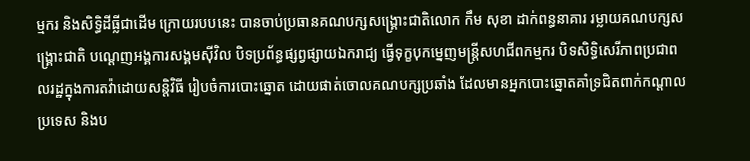ម្មករ និងសិទ្ធិដីធ្លីជាដើម ក្រោយរបបនេះ បានចាប់ប្រធានគណបក្សសង្គ្រោះជាតិលោក កឹម សុខា ដាក់ពន្ធនាគារ រម្លាយគណបក្សសង្គ្រោះជាតិ បណ្ដេញអង្គការសង្គមស៊ីវិល បិទប្រព័ន្ធផ្សព្វផ្សាយឯករាជ្យ ធ្វើទុក្ខបុកម្នេញមន្ត្រីសហជីពកម្មករ បិទសិទ្ធិសេរីភាពប្រជាពលរដ្ឋក្នុងការតវ៉ាដោយសន្តិវិធី រៀបចំការបោះឆ្នោត ដោយផាត់ចោលគណបក្សប្រឆាំង ដែលមានអ្នកបោះឆ្នោតគាំទ្រជិតពាក់កណ្តាលប្រទេស និងប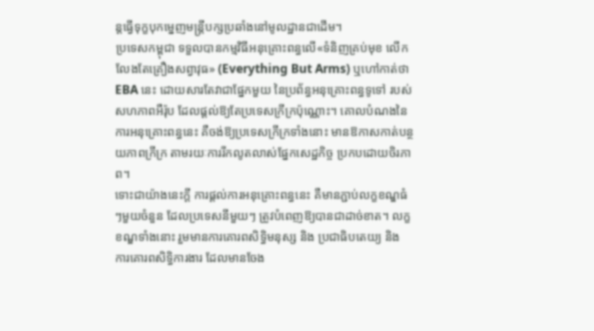ន្តធ្វើទុក្ខបុកម្នេញមន្ត្រីបក្សប្រឆាំងនៅមូលដ្ឋានជាដើម។
ប្រទេសកម្ពុជា ទទួលបានកម្មវិធីអនុគ្រោះពន្ធលើ«ទំនិញគ្រប់មុខ លើកលែងតែគ្រឿងសព្វាវុធ» (Everything But Arms) ឬហៅកាត់ថា EBA នេះ ដោយសារតែវាជាផ្នែកមួយ នៃប្រព័ន្ធអនុគ្រោះពន្ធទូទៅ របស់សហភាពអឺរ៉ុប ដែលផ្ដល់ឱ្យតែប្រទេសក្រីក្រប៉ុណ្ណោះ។ គោលបំណងនៃការអនុគ្រោះពន្ធនេះ គឺចង់ឱ្យប្រទេសក្រីក្រទាំងនោះ មានឱកាសកាត់បន្ថយភាពក្រីក្រ តាមរយៈការរីកលូតលាស់ផ្នែកសេដ្ឋកិច្ច ប្រកបដោយចិរភាព។
ទោះជាយ៉ាងនេះក្តី ការផ្តល់ការអនុគ្រោះពន្ធនេះ គឺមានភ្ជាប់លក្ខខណ្ឌធំៗមួយចំនួន ដែលប្រទេសនីមួយៗ ត្រូវបំពេញឱ្យបានជាដាច់ខាត។ លក្ខខណ្ឌទាំងនោះ រួមមានការគោរពសិទ្ធិមនុស្ស និង ប្រជាធិបតេយ្យ និង ការគោរពសិទ្ធិការងារ ដែលមានចែង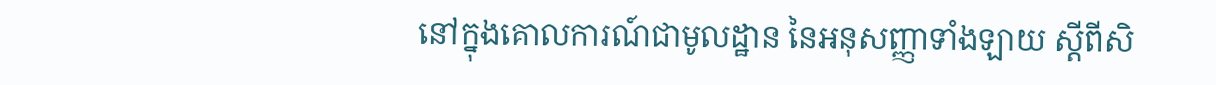នៅក្នុងគោលការណ៍ជាមូលដ្ឋាន នៃអនុសញ្ញាទាំងឡាយ ស្ដីពីសិ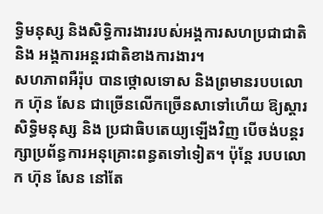ទ្ធិមនុស្ស និងសិទ្ធិការងាររបស់អង្គការសហប្រជាជាតិ និង អង្គការអន្តរជាតិខាងការងារ។
សហភាពអឺរ៉ុប បានថ្កោលទោស និងព្រមានរបបលោក ហ៊ុន សែន ជាច្រើនលើកច្រើនសាទៅហើយ ឱ្យស្តារសិទ្ធិមនុស្ស និង ប្រជាធិបតេយ្យឡើងវិញ បើចង់បន្តរក្សាប្រព័ន្ធការអនុគ្រោះពន្ធតទៅទៀត។ ប៉ុន្តែ របបលោក ហ៊ុន សែន នៅតែ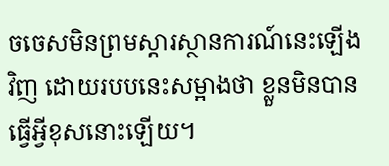ចចេសមិនព្រមស្ដារស្ថានការណ៍នេះឡើងវិញ ដោយរបបនេះសម្អាងថា ខ្លួនមិនបានធ្វើអ្វីខុសនោះឡើយ។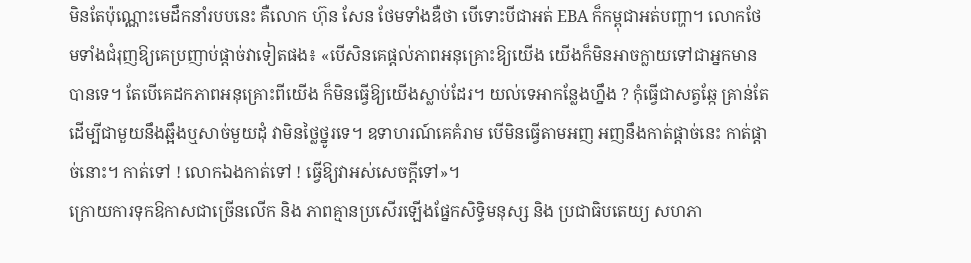មិនតែប៉ុណ្ណោះមេដឹកនាំរបបនេះ គឺលោក ហ៊ុន សែន ថែមទាំងឌឺថា បើទោះបីជាអត់ EBA ក៏កម្ពុជាអត់បញ្ហា។ លោកថែមទាំងជំរុញឱ្យគេប្រញាប់ផ្ដាច់វាទៀតផង៖ «បើសិនគេផ្ដល់ភាពអនុគ្រោះឱ្យយើង យើងក៏មិនអាចក្លាយទៅជាអ្នកមានបានទេ។ តែបើគេដកភាពអនុគ្រោះពីយើង ក៏មិនធ្វើឱ្យយើងស្លាប់ដែរ។ យល់ទេអាកន្លែងហ្នឹង ? កុំធ្វើជាសត្វឆ្កែ គ្រាន់តែដើម្បីជាមួយនឹងឆ្អឹងឬសាច់មួយដុំ វាមិនថ្លៃថ្នូរទេ។ ឧទាហរណ៍គេគំរាម បើមិនធ្វើតាមអញ អញនឹងកាត់ផ្ដាច់នេះ កាត់ផ្ដាច់នោះ។ កាត់ទៅ ! លោកឯងកាត់ទៅ ! ធ្វើឱ្យវាអស់សេចក្ដីទៅ»។
ក្រោយការទុកឱកាសជាច្រើនលើក និង ភាពគ្មានប្រសើរឡើងផ្នែកសិទ្ធិមនុស្ស និង ប្រជាធិបតេយ្យ សហភា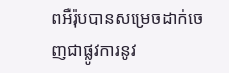ពអឺរ៉ុបបានសម្រេចដាក់ចេញជាផ្លូវការនូវ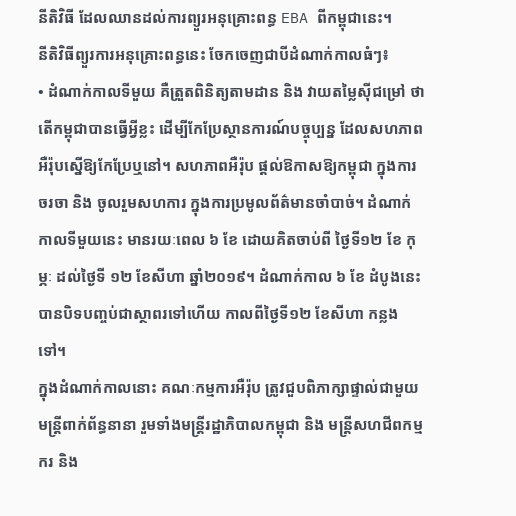នីតិវិធី ដែលឈានដល់ការព្យួរអនុគ្រោះពន្ធ EBA ពីកម្ពុជានេះ។
នីតិវិធីព្យួរការអនុគ្រោះពន្ធនេះ ចែកចេញជាបីដំណាក់កាលធំៗ៖
• ដំណាក់កាលទីមួយ គឺត្រួតពិនិត្យតាមដាន និង វាយតម្លៃស៊ីជម្រៅ ថាតើកម្ពុជាបានធ្វើអ្វីខ្លះ ដើម្បីកែប្រែស្ថានការណ៍បច្ចុប្បន្ន ដែលសហភាពអឺរ៉ុបស្នើឱ្យកែប្រែឬនៅ។ សហភាពអឺរ៉ុប ផ្ដល់ឱកាសឱ្យកម្ពុជា ក្នុងការចរចា និង ចូលរួមសហការ ក្នុងការប្រមូលព័ត៌មានចាំបាច់។ ដំណាក់កាលទីមួយនេះ មានរយៈពេល ៦ ខែ ដោយគិតចាប់ពី ថ្ងៃទី១២ ខែ កុម្ភៈ ដល់ថ្ងៃទី ១២ ខែសីហា ឆ្នាំ២០១៩។ ដំណាក់កាល ៦ ខែ ដំបូងនេះ បានបិទបញ្ចប់ជាស្ថាពរទៅហើយ កាលពីថ្ងៃទី១២ ខែសីហា កន្លងទៅ។
ក្នុងដំណាក់កាលនោះ គណៈកម្មការអឺរ៉ុប ត្រូវជួបពិភាក្សាផ្ទាល់ជាមួយមន្ត្រីពាក់ព័ន្ធនានា រួមទាំងមន្ត្រីរដ្ឋាភិបាលកម្ពុជា និង មន្ត្រីសហជីពកម្មករ និង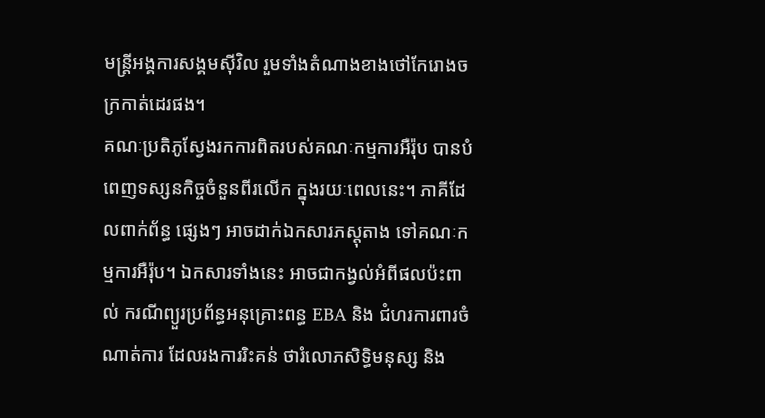មន្ត្រីអង្គការសង្គមស៊ីវិល រួមទាំងតំណាងខាងថៅកែរោងចក្រកាត់ដេរផង។
គណៈប្រតិភូស្វែងរកការពិតរបស់គណៈកម្មការអឺរ៉ុប បានបំពេញទស្សនកិច្ចចំនួនពីរលើក ក្នុងរយៈពេលនេះ។ ភាគីដែលពាក់ព័ន្ធ ផ្សេងៗ អាចដាក់ឯកសារភស្តុតាង ទៅគណៈកម្មការអឺរ៉ុប។ ឯកសារទាំងនេះ អាចជាកង្វល់អំពីផលប៉ះពាល់ ករណីព្យួរប្រព័ន្ធអនុគ្រោះពន្ធ EBA និង ជំហរការពារចំណាត់ការ ដែលរងការរិះគន់ ថារំលោភសិទ្ធិមនុស្ស និង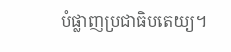បំផ្លាញប្រជាធិបតេយ្យ។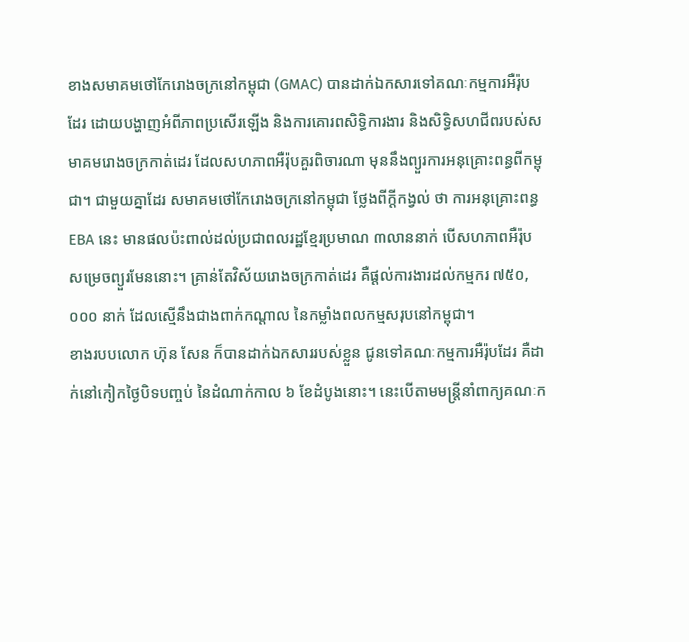ខាងសមាគមថៅកែរោងចក្រនៅកម្ពុជា (GMAC) បានដាក់ឯកសារទៅគណៈកម្មការអឺរ៉ុបដែរ ដោយបង្ហាញអំពីភាពប្រសើរឡើង និងការគោរពសិទ្ធិការងារ និងសិទ្ធិសហជីពរបស់សមាគមរោងចក្រកាត់ដេរ ដែលសហភាពអឺរ៉ុបគួរពិចារណា មុននឹងព្យួរការអនុគ្រោះពន្ធពីកម្ពុជា។ ជាមួយគ្នាដែរ សមាគមថៅកែរោងចក្រនៅកម្ពុជា ថ្លែងពីក្តីកង្វល់ ថា ការអនុគ្រោះពន្ធ EBA នេះ មានផលប៉ះពាល់ដល់ប្រជាពលរដ្ឋខ្មែរប្រមាណ ៣លាននាក់ បើសហភាពអឺរ៉ុបសម្រេចព្យួរមែននោះ។ គ្រាន់តែវិស័យរោងចក្រកាត់ដេរ គឺផ្ដល់ការងារដល់កម្មករ ៧៥០,០០០ នាក់ ដែលស្មើនឹងជាងពាក់កណ្តាល នៃកម្លាំងពលកម្មសរុបនៅកម្ពុជា។
ខាងរបបលោក ហ៊ុន សែន ក៏បានដាក់ឯកសាររបស់ខ្លួន ជូនទៅគណៈកម្មការអឺរ៉ុបដែរ គឺដាក់នៅកៀកថ្ងៃបិទបញ្ចប់ នៃដំណាក់កាល ៦ ខែដំបូងនោះ។ នេះបើតាមមន្ត្រីនាំពាក្យគណៈក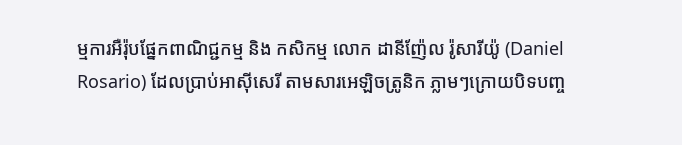ម្មការអឺរ៉ុបផ្នែកពាណិជ្ជកម្ម និង កសិកម្ម លោក ដានីញ៉ែល រ៉ូសារីយ៉ូ (Daniel Rosario) ដែលប្រាប់អាស៊ីសេរី តាមសារអេឡិចត្រូនិក ភ្លាមៗក្រោយបិទបញ្ច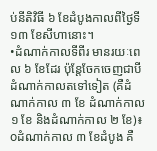ប់នីតិវិធី ៦ ខែដំបូងកាលពីថ្ងៃទី១៣ ខែសីហានោះ។
•ដំណាក់កាលទីពីរ មានរយៈពេល ៦ ខែដែរ ប៉ុន្តែចែកចេញជាបី ដំណាក់កាលតទៅទៀត (គឺដំណាក់កាល ៣ ខែ ដំណាក់កាល ១ ខែ និងដំណាក់កាល ២ ខែ)៖
oដំណាក់កាល ៣ ខែដំបូង គឺ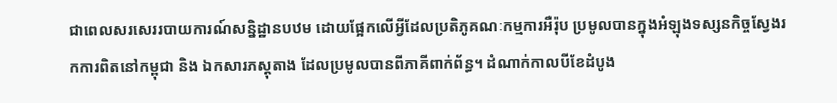ជាពេលសរសេររបាយការណ៍សន្និដ្ឋានបឋម ដោយផ្អែកលើអ្វីដែលប្រតិភូគណៈកម្មការអឺរ៉ុប ប្រមូលបានក្នុងអំឡុងទស្សនកិច្ចស្វែងរកការពិតនៅកម្ពុជា និង ឯកសារភស្តុតាង ដែលប្រមូលបានពីភាគីពាក់ព័ន្ធ។ ដំណាក់កាលបីខែដំបូង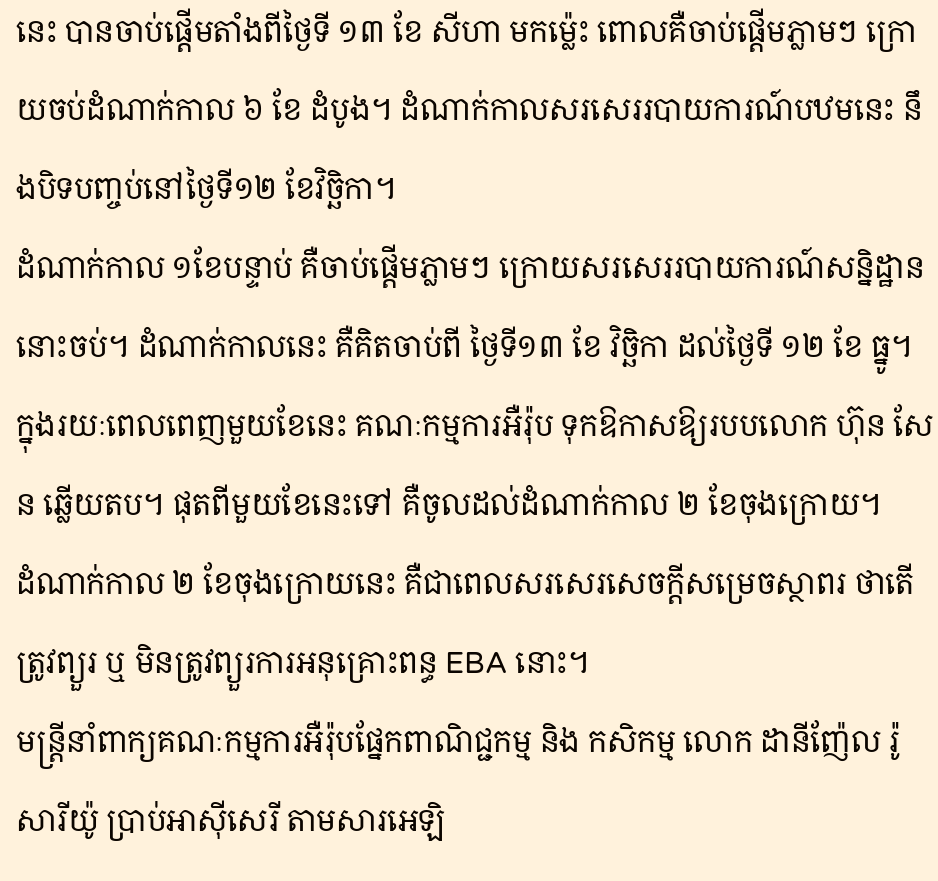នេះ បានចាប់ផ្ដើមតាំងពីថ្ងៃទី ១៣ ខែ សីហា មកម្ល៉េះ ពោលគឺចាប់ផ្ដើមភ្លាមៗ ក្រោយចប់ដំណាក់កាល ៦ ខែ ដំបូង។ ដំណាក់កាលសរសេររបាយការណ៍បឋមនេះ នឹងបិទបញ្ចប់នៅថ្ងៃទី១២ ខែវិច្ឆិកា។
ដំណាក់កាល ១ខែបន្ទាប់ គឺចាប់ផ្ដើមភ្លាមៗ ក្រោយសរសេររបាយការណ៍សន្និដ្ឋាននោះចប់។ ដំណាក់កាលនេះ គឺគិតចាប់ពី ថ្ងៃទី១៣ ខែ វិច្ឆិកា ដល់ថ្ងៃទី ១២ ខែ ធ្នូ។ ក្នុងរយៈពេលពេញមួយខែនេះ គណៈកម្មការអឺរ៉ុប ទុកឱកាសឱ្យរបបលោក ហ៊ុន សែន ឆ្លើយតប។ ផុតពីមួយខែនេះទៅ គឺចូលដល់ដំណាក់កាល ២ ខែចុងក្រោយ។
ដំណាក់កាល ២ ខែចុងក្រោយនេះ គឺជាពេលសរសេរសេចក្ដីសម្រេចស្ថាពរ ថាតើត្រូវព្យួរ ឬ មិនត្រូវព្យួរការអនុគ្រោះពន្ធ EBA នោះ។
មន្ត្រីនាំពាក្យគណៈកម្មការអឺរ៉ុបផ្នែកពាណិជ្ជកម្ម និង កសិកម្ម លោក ដានីញ៉ែល រ៉ូសារីយ៉ូ ប្រាប់អាស៊ីសេរី តាមសារអេឡិ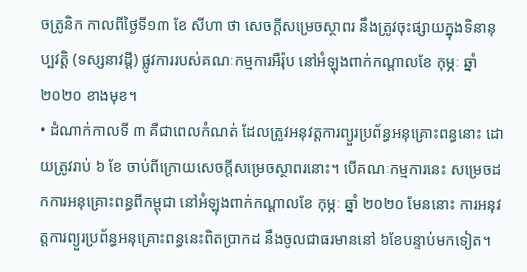ចត្រូនិក កាលពីថ្ងៃទី១៣ ខែ សីហា ថា សេចក្ដីសម្រេចស្ថាពរ នឹងត្រូវចុះផ្សាយក្នុងទិនានុប្បវត្តិ (ទស្សនាវដ្ដី) ផ្លូវការរបស់គណៈកម្មការអឺរ៉ុប នៅអំឡុងពាក់កណ្តាលខែ កុម្ភៈ ឆ្នាំ២០២០ ខាងមុខ។
• ដំណាក់កាលទី ៣ គឺជាពេលកំណត់ ដែលត្រូវអនុវត្តការព្យួរប្រព័ន្ធអនុគ្រោះពន្ធនោះ ដោយត្រូវរាប់ ៦ ខែ ចាប់ពីក្រោយសេចក្ដីសម្រេចស្ថាពរនោះ។ បើគណៈកម្មការនេះ សម្រេចដកការអនុគ្រោះពន្ធពីកម្ពុជា នៅអំឡុងពាក់កណ្តាលខែ កុម្ភៈ ឆ្នាំ ២០២០ មែននោះ ការអនុវត្តការព្យួរប្រព័ន្ធអនុគ្រោះពន្ធនេះពិតប្រាកដ នឹងចូលជាធរមាននៅ ៦ខែបន្ទាប់មកទៀត។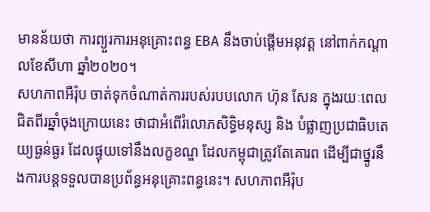មានន័យថា ការព្យួរការអនុគ្រោះពន្ធ EBA នឹងចាប់ផ្ដើមអនុវត្ត នៅពាក់កណ្ដាលខែសីហា ឆ្នាំ២០២០។
សហភាពអឺរ៉ុប ចាត់ទុកចំណាត់ការរបស់របបលោក ហ៊ុន សែន ក្នុងរយៈពេលជិតពីរឆ្នាំចុងក្រោយនេះ ថាជាអំពើរំលោភសិទ្ធិមនុស្ស និង បំផ្លាញប្រជាធិបតេយ្យធ្ងន់ធ្ងរ ដែលផ្ទុយទៅនឹងលក្ខខណ្ឌ ដែលកម្ពុជាត្រូវតែគោរព ដើម្បីជាថ្នូរនឹងការបន្តទទួលបានប្រព័ន្ធអនុគ្រោះពន្ធនេះ។ សហភាពអឺរ៉ុប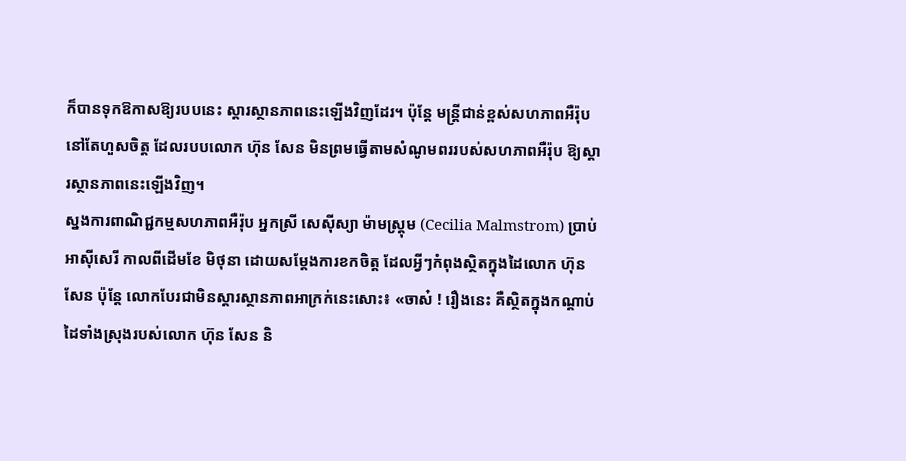ក៏បានទុកឱកាសឱ្យរបបនេះ ស្ដារស្ថានភាពនេះឡើងវិញដែរ។ ប៉ុន្តែ មន្ត្រីជាន់ខ្ពស់សហភាពអឺរ៉ុប នៅតែហួសចិត្ត ដែលរបបលោក ហ៊ុន សែន មិនព្រមធ្វើតាមសំណូមពររបស់សហភាពអឺរ៉ុប ឱ្យស្ដារស្ថានភាពនេះឡើងវិញ។
ស្នងការពាណិជ្ជកម្មសហភាពអឺរ៉ុប អ្នកស្រី សេស៊ីស្យា ម៉ាមស្ត្រុម (Cecilia Malmstrom) ប្រាប់អាស៊ីសេរី កាលពីដើមខែ មិថុនា ដោយសម្ដែងការខកចិត្ត ដែលអ្វីៗកំពុងស្ថិតក្នុងដៃលោក ហ៊ុន សែន ប៉ុន្តែ លោកបែរជាមិនស្ដារស្ថានភាពអាក្រក់នេះសោះ៖ «ចាស៎ ! រឿងនេះ គឺស្ថិតក្នុងកណ្តាប់ដៃទាំងស្រុងរបស់លោក ហ៊ុន សែន និ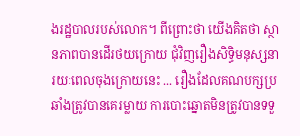ងរដ្ឋបាលរបស់លោក។ ពីព្រោះថា យើងគិតថា ស្ថានភាពបានដើរថយក្រោយ ជុំវិញរឿងសិទ្ធិមនុស្សនារយៈពេលចុងក្រោយនេះ ... រឿងដែលគណបក្សប្រឆាំងត្រូវបានគេរម្លាយ ការបោះឆ្នោតមិនត្រូវបានទទួ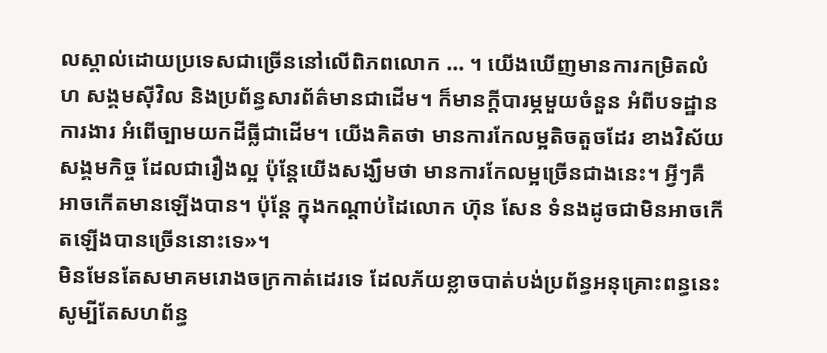លស្គាល់ដោយប្រទេសជាច្រើននៅលើពិភពលោក ... ។ យើងឃើញមានការកម្រិតលំហ សង្គមស៊ីវិល និងប្រព័ន្ធសារព័ត៌មានជាដើម។ ក៏មានក្តីបារម្ភមួយចំនួន អំពីបទដ្ឋានការងារ អំពើច្បាមយកដីធ្លីជាដើម។ យើងគិតថា មានការកែលម្អតិចតួចដែរ ខាងវិស័យសង្គមកិច្ច ដែលជារឿងល្អ ប៉ុន្តែយើងសង្ឃឹមថា មានការកែលម្អច្រើនជាងនេះ។ អ្វីៗគឺអាចកើតមានឡើងបាន។ ប៉ុន្តែ ក្នុងកណ្តាប់ដៃលោក ហ៊ុន សែន ទំនងដូចជាមិនអាចកើតឡើងបានច្រើននោះទេ»។
មិនមែនតែសមាគមរោងចក្រកាត់ដេរទេ ដែលភ័យខ្លាចបាត់បង់ប្រព័ន្ធអនុគ្រោះពន្ធនេះ សូម្បីតែសហព័ន្ធ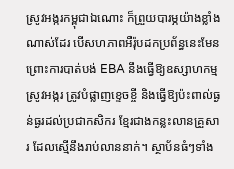ស្រូវអង្ករកម្ពុជាឯណោះ ក៏ព្រួយបារម្ភយ៉ាងខ្លាំងណាស់ដែរ បើសហភាពអឺរ៉ុបដកប្រព័ន្ធនេះមែន ព្រោះការបាត់បង់ EBA នឹងធ្វើឱ្យឧស្សាហកម្មស្រូវអង្ករ ត្រូវបំផ្លាញខ្ទេចខ្ចី និងធ្វើឱ្យប៉ះពាល់ធ្ងន់ធ្ងរដល់ប្រជាកសិករ ខ្មែរជាងកន្លះលានគ្រួសារ ដែលស្មើនឹងរាប់លាននាក់។ ស្ថាប័នធំៗទាំង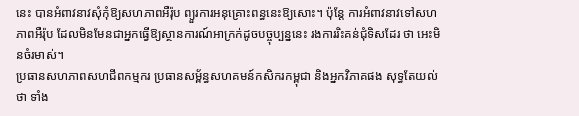នេះ បានអំពាវនាវសុំកុំឱ្យសហភាពអឺរ៉ុប ព្យួរការអនុគ្រោះពន្ធនេះឱ្យសោះ។ ប៉ុន្តែ ការអំពាវនាវទៅសហភាពអឺរ៉ុប ដែលមិនមែនជាអ្នកធ្វើឱ្យស្ថានការណ៍អាក្រក់ដូចបច្ចុប្បន្ននេះ រងការរិះគន់ជុំទិសដែរ ថា អេះមិនចំរមាស់។
ប្រធានសហភាពសហជីពកម្មករ ប្រធានសម្ព័ន្ធសហគមន៍កសិករកម្ពុជា និងអ្នកវិភាគផង សុទ្ធតែយល់ថា ទាំង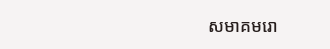សមាគមរោ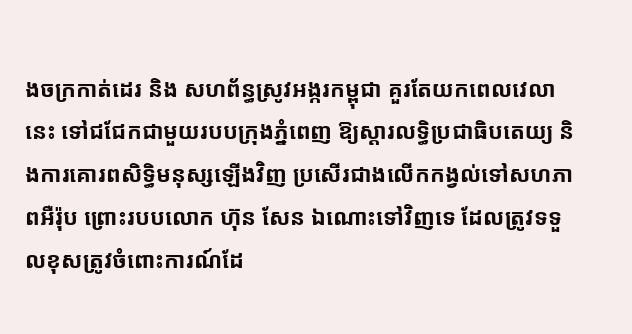ងចក្រកាត់ដេរ និង សហព័ន្ធស្រូវអង្ករកម្ពុជា គួរតែយកពេលវេលានេះ ទៅជជែកជាមួយរបបក្រុងភ្នំពេញ ឱ្យស្ដារលទ្ធិប្រជាធិបតេយ្យ និងការគោរពសិទ្ធិមនុស្សឡើងវិញ ប្រសើរជាងលើកកង្វល់ទៅសហភាពអឺរ៉ុប ព្រោះរបបលោក ហ៊ុន សែន ឯណោះទៅវិញទេ ដែលត្រូវទទួលខុសត្រូវចំពោះការណ៍ដែ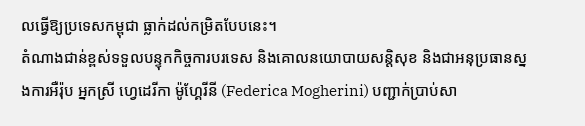លធ្វើឱ្យប្រទេសកម្ពុជា ធ្លាក់ដល់កម្រិតបែបនេះ។
តំណាងជាន់ខ្ពស់ទទួលបន្ទុកកិច្ចការបរទេស និងគោលនយោបាយសន្តិសុខ និងជាអនុប្រធានស្នងការអឺរ៉ុប អ្នកស្រី ហ្វេដេរីកា ម៉ូហ្គែរីនី (Federica Mogherini) បញ្ជាក់ប្រាប់សា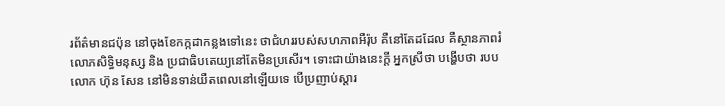រព័ត៌មានជប៉ុន នៅចុងខែកក្កដាកន្លងទៅនេះ ថាជំហររបស់សហភាពអឺរ៉ុប គឺនៅតែដដែល គឺស្ថានភាពរំលោភសិទ្ធិមនុស្ស និង ប្រជាធិបតេយ្យនៅតែមិនប្រសើរ។ ទោះជាយ៉ាងនេះក្តី អ្នកស្រីថា បង្ហើបថា របបលោក ហ៊ុន សែន នៅមិនទាន់យឺតពេលនៅឡើយទេ បើប្រញាប់ស្ដារ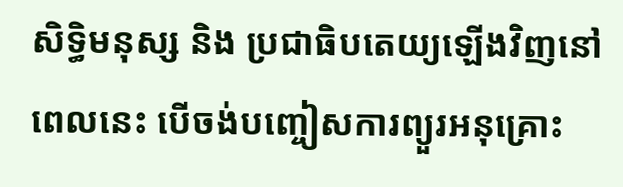សិទ្ធិមនុស្ស និង ប្រជាធិបតេយ្យឡើងវិញនៅពេលនេះ បើចង់បញ្ចៀសការព្យួរអនុគ្រោះ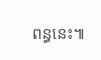ពន្ធនេះ៕